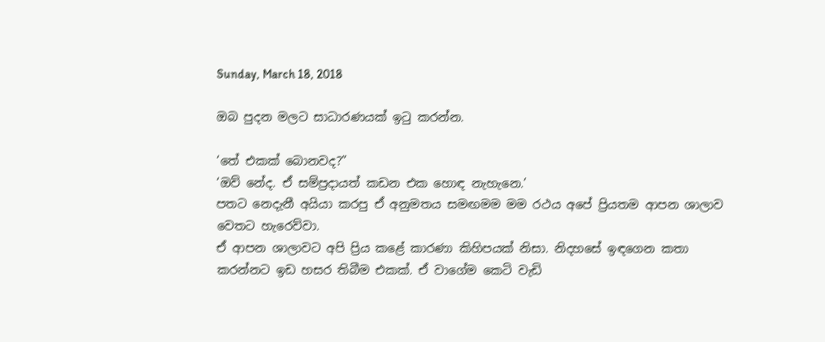Sunday, March 18, 2018

ඔබ පුදන මලට සාධාරණයක් ඉටු කරන්න.

‘තේ එකක් බොනවද?”
‘ඔව් නේද. ඒ සම්ප්‍රදායත් කඩන එක හොඳ නැහැනෙ.’
පතට නෙදැනී අයියා කරපු ඒ අනුමතය සමඟමම මම රථය අපේ ප්‍රියතම ආපන ශාලාව වෙතට හැරෙව්වා.
ඒ ආපන ශාලාවට අපි ප්‍රිය කළේ කාරණා කිහිපයක් නිසා. නිදහසේ ඉඳගෙන කතා කරන්නට ඉඩ හසර තිබීම එකක්. ඒ වාගේම කෙටි වැඩි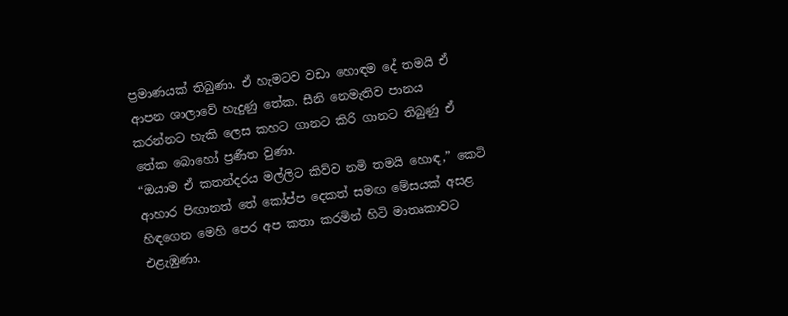ප්‍රමාණයක් තිබුණා. ඒ හැමටව වඩා හොඳම දේ තමයි ඒ ආපන ශාලාවේ හැදුණු තේක. සීනි නෙමැතිව පානය කරන්නට හැකි ලෙස කහට ගානට කිරි ගානට තිබුණු ඒ තේක බොහෝ ප්‍රණීත වුණා.
“ඔයාම ඒ කතන්දරය මල්ලිට කිව්ව නමි තමයි හොඳ,” කෙටි ආහාර පිඟානත් තේ කෝප්ප දෙකත් සමඟ මේසයක් අසළ හිඳගෙන මෙහි පෙර අප කතා කරමින් හිටි මාතෘකාවට එළැඹුණා.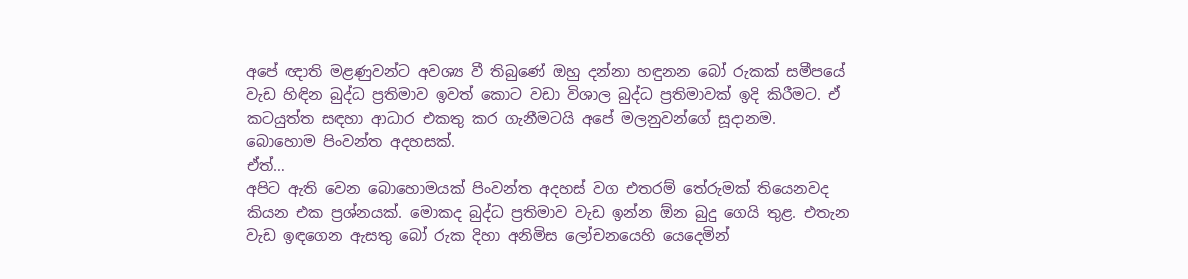අපේ ඥාති මළණුවන්ට අවශ්‍ය වී තිබුණේ ඔහු දන්නා හඳුනන බෝ රුකක් සමීපයේ වැඩ හිඳින බුද්ධ ප්‍රතිමාව ඉවත් කොට වඩා විශාල බුද්ධ ප්‍රතිමාවක් ඉදි කිරීමට. ඒ කටයුත්ත සඳහා ආධාර එකතු කර ගැනීමටයි අපේ මලනුවන්ගේ සූදානම.
බොහොම පිංවන්ත අදහසක්.
ඒත්…
අපිට ඇති වෙන බොහොමයක් පිංවන්ත අදහස් වග එතරම් තේරුමක් තියෙනවද කියන එක ප්‍රශ්නයක්. මොකද බුද්ධ ප්‍රතිමාව වැඩ ඉන්න ඕන බුදු ගෙයි තුළ. එතැන වැඩ ඉඳගෙන ඇසතු බෝ රුක දිහා අනිමිස ල‍ෝචනයෙහි යෙදෙමින්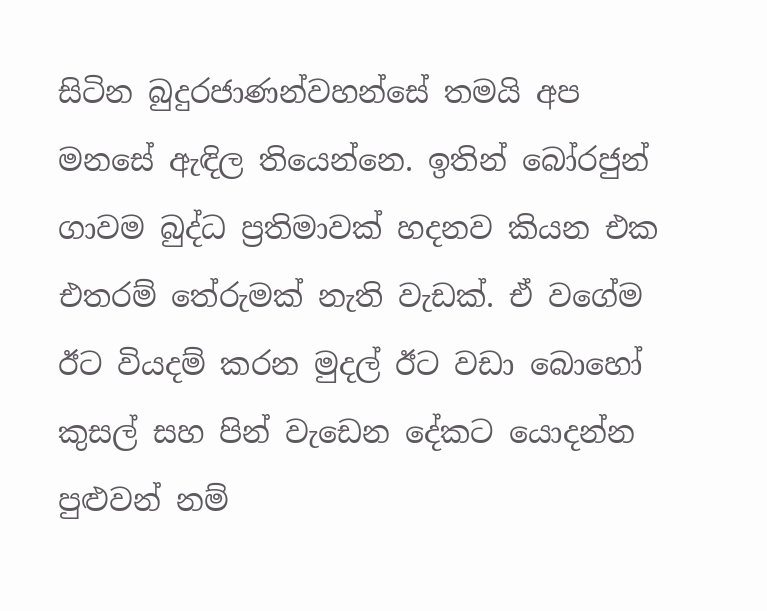සිටින බුදුරජාණන්වහන්සේ තමයි අප මනසේ ඇඳිල තියෙන්නෙ. ඉතින් බෝරජුන් ගාවම බුද්ධ ප්‍රතිමාවක් හදනව කියන එක එතරම් තේරුමක් නැති වැඩක්. ඒ වගේම ඊට වියදම් කරන මුදල් ඊට වඩා බොහෝ කුසල් සහ පින් වැඩෙන දේකට යොදන්න පුළුවන් නම්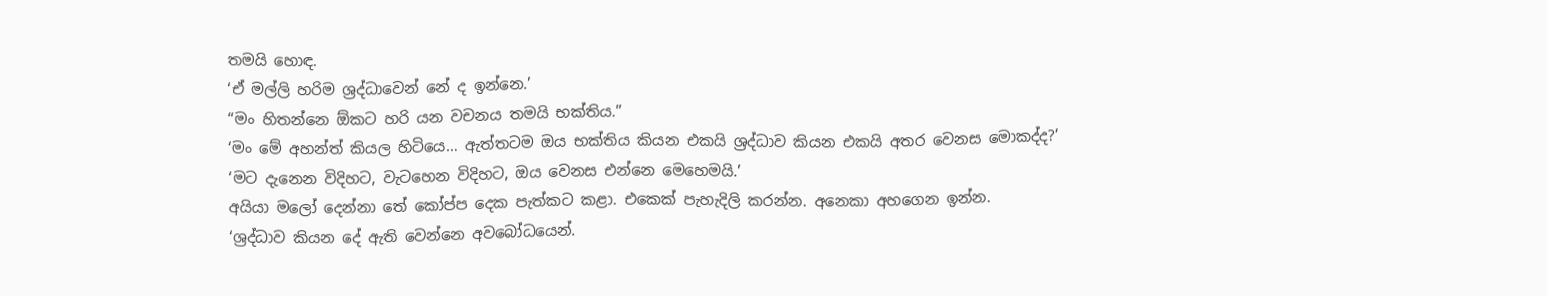තමයි ‍හොඳ.
‘ඒ මල්ලි හරිම ශ්‍රද්ධාවෙන් නේ ද ඉන්නෙ.’
“මං හිතන්නෙ ඕකට හරි යන වචනය තමයි භක්තිය.”
‘මං මේ අහන්ත් කියල හිටියෙ… ඇත්තටම ඔය භක්තිය කියන එකයි ශ්‍රද්ධාව කියන එකයි අතර වෙනස මොකද්ද?’
‘මට දැනෙන විදිහට, වැටහෙන විදිහට, ඔය වෙනස එන්නෙ මෙහෙමයි.’
අයියා මලෝ දෙන්නා තේ කෝප්ප දෙක පැත්කට කළා. එකෙක් පැහැදිලි කරන්න. අනෙකා අහගෙන ඉන්න.
‘ශ්‍රද්ධාව කියන දේ ඇති වෙන්නෙ අවබෝධයෙන්.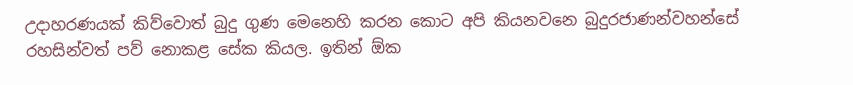උදාහරණයක් කිව්වොත් බුදු ගුණ මෙනෙහි කරන කොට අපි කියනවනෙ බුදුරජාණන්වහන්සේ රහසින්වත් පව් නොකළ සේක කියල. ඉතින් ඕක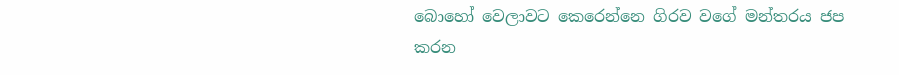බොහෝ වෙලාවට කෙරෙන්නෙ ගිරව වගේ මන්තරය ජප කරන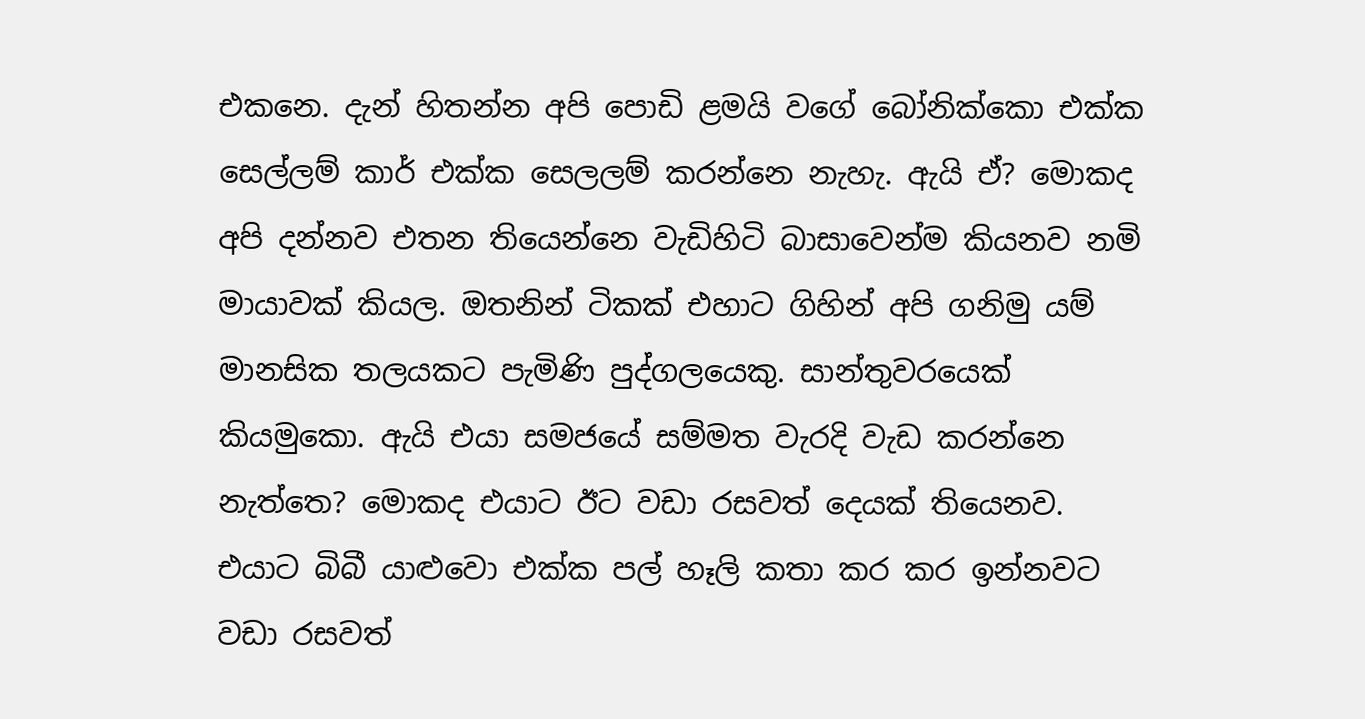එකනෙ. දැන් හිතන්න අපි පොඩි ළමයි වගේ බෝනික්කො එක්ක සෙල්ලම් කාර් එක්ක සෙලලම් කරන්නෙ නැහැ. ඇයි ඒ? මොකද අපි දන්නව එතන තියෙන්නෙ වැඩිහිටි බාසාවෙන්ම කියනව නමි මායාවක් කියල. ඔතනින් ටිකක් එහාට ගිහින් අපි ගනිමු යම් මානසික තලයකට පැමිණි පුද්ගලයෙකු. සාන්තුවරයෙක් කියමුකො. ඇයි එයා සමජයේ සම්මත වැරදි වැඩ කරන්නෙ නැත්තෙ? මොකද එයාට ඊට වඩා රසවත් දෙයක් තියෙනව. එයාට බිබී යාළුවො එක්ක පල් හෑලි කතා කර කර ඉන්නවට වඩා රසවත්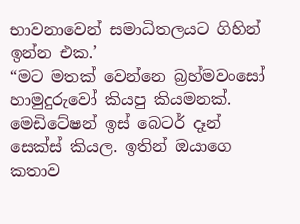භාවනාවෙන් සමාධිතලයට ගිහින් ඉන්න එක.’
“මට මතක් වෙන්නෙ බ්‍රහ්මවංසෝ හාමුදුරුවෝ කියපු කියමනක්. මෙඩිටේෂන් ඉස් බෙටර් දෑන් සෙක්ස් කියල. ඉතින් ඔයාගෙ කතාව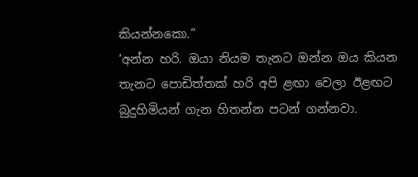කියන්නකො.”
‘අන්න හරි. ඔයා නියම තැනට ඔන්න ඔය කියන තැනට පොඩිත්තක් හරි අපි ළඟා වෙලා ඊළඟට බුදුහිමියන් ගැන හිතන්න පටන් ගන්නවා.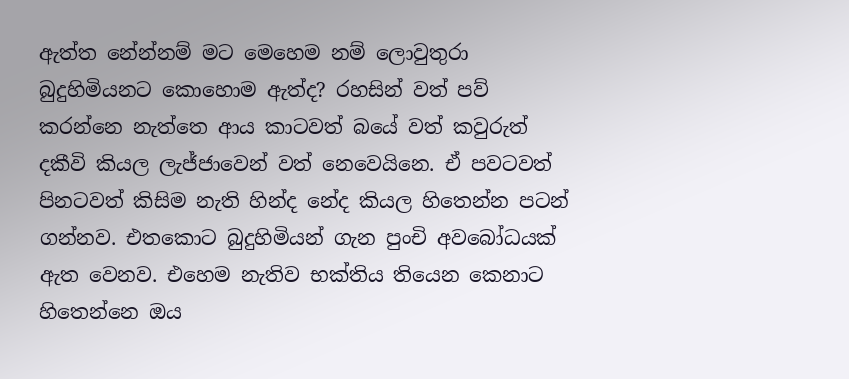ඇත්ත නේන්නම් මට මෙහෙම නම් ලොවුතුරා බුදුහිමියනට කොහොම ඇත්ද? රහසින් වත් පව් කරන්නෙ නැත්තෙ ආය කාටවත් බයේ වත් කවුරුත් දකීවි කියල ලැජ්ජාවෙන් වත් නෙවෙයිනෙ. ඒ පවටවත් පිනටවත් කිසිම නැති හින්ද නේද කියල හිතෙන්න පටන් ගන්නව. එතකොට බුදුහිමියන් ගැන පුංචි අවබෝධයක් ඇත වෙනව. එහෙම නැතිව භක්තිය තියෙන කෙනාට හිතෙන්නෙ ඔය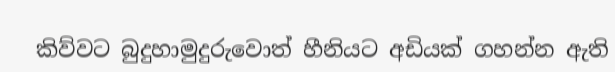කිව්වට බුදුහාමුදුරුවොත් හීනියට අඩියක් ගහන්න ඇති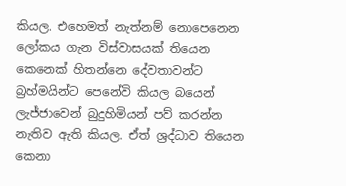කියල. එහෙමත් නැත්නම් නොපෙනෙන ලෝකය ගැන විස්වාසයක් තියෙන කෙනෙක් හිතන්නෙ දේවතාවන්ට බ්‍රහ්මයින්ට පෙනේවි කියල බයෙන් ලැජ්ජාවෙන් බුදුහිමියන් පව් කරන්න නැතිව ඇති කියල. ඒත් ශ්‍රද්ධාව තියෙන කෙනා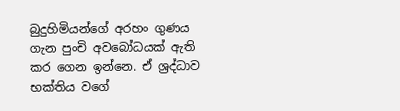බුදුහිමියන්ගේ අරහං ගුණය ගැන පුංචි අවබෝධයක් ඇති කර ගෙන ඉන්නෙ. ඒ ශ්‍රද්ධාව භක්තිය වගේ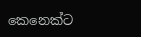කෙනෙක්ට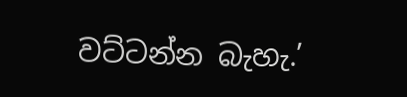වට්ටන්න බැහැ.’